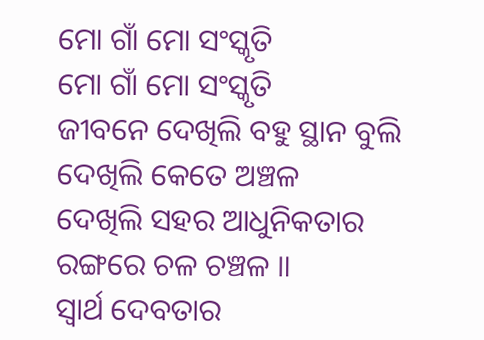ମୋ ଗାଁ ମୋ ସଂସ୍କୃତି
ମୋ ଗାଁ ମୋ ସଂସ୍କୃତି
ଜୀବନେ ଦେଖିଲି ବହୁ ସ୍ଥାନ ବୁଲି
ଦେଖିଲି କେତେ ଅଞ୍ଚଳ
ଦେଖିଲି ସହର ଆଧୁନିକତାର
ରଙ୍ଗରେ ଚଳ ଚଞ୍ଚଳ ॥
ସ୍ୱାର୍ଥ ଦେବତାର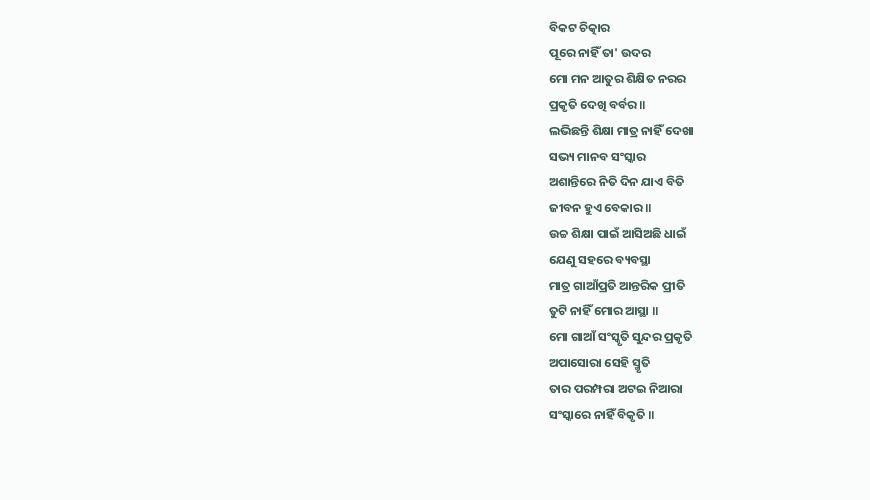ବିକଟ ଚିତ୍କାର
ପୂରେ ନାହିଁ ତା' ଉଦର
ମୋ ମନ ଆତୁର ଶିକ୍ଷିତ ନରର
ପ୍ରକୃତି ଦେଖି ବର୍ବର ॥
ଲଭିଛନ୍ତି ଶିକ୍ଷା ମାତ୍ର ନାହିଁ ଦେଖା
ସଭ୍ୟ ମାନବ ସଂସ୍କାର
ଅଶାନ୍ତିରେ ନିତି ଦିନ ଯାଏ ବିତି
ଜୀବନ ହୁଏ ବେକାର ॥
ଉଚ୍ଚ ଶିକ୍ଷା ପାଇଁ ଆସିଅଛି ଧାଇଁ
ଯେଣୁ ସହରେ ବ୍ୟବସ୍ଥା
ମାତ୍ର ଗାଆଁପ୍ରତି ଆନ୍ତରିକ ପ୍ରୀତି
ତୁଟି ନାହିଁ ମୋର ଆସ୍ଥା ॥
ମୋ ଗାଆଁ ସଂସ୍କୃତି ସୁନ୍ଦର ପ୍ରକୃତି
ଅପାସୋରା ସେହି ସ୍ମୃତି
ତାର ପରମ୍ପରା ଅଟଇ ନିଆରା
ସଂସ୍କାରେ ନାହିଁ ବିକୃତି ॥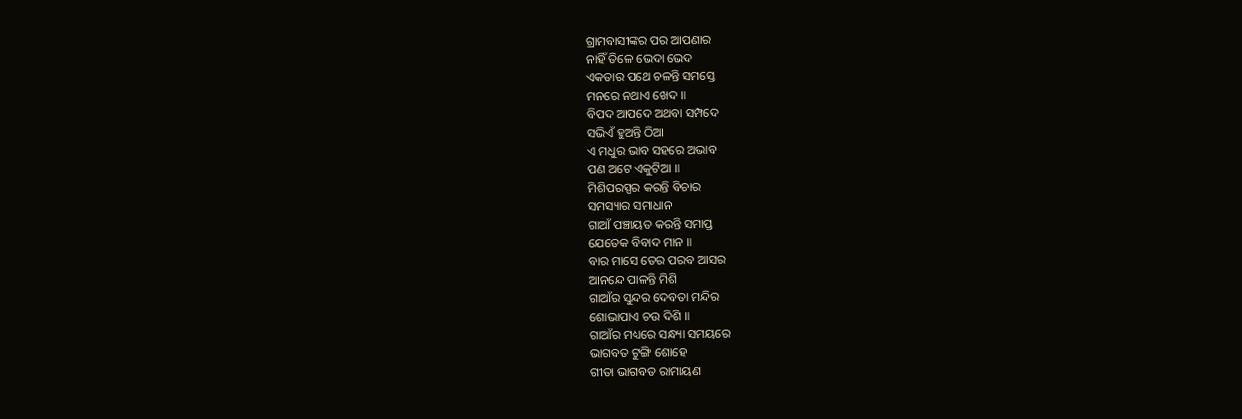ଗ୍ରାମବାସୀଙ୍କର ପର ଆପଣାର
ନାହିଁ ତିଳେ ଭେଦା ଭେଦ
ଏକତାର ପଥେ ଚଳନ୍ତି ସମସ୍ତେ
ମନରେ ନଥାଏ ଖେଦ ॥
ବିପଦ ଆପଦେ ଅଥବା ସମ୍ପଦେ
ସଭିଏଁ ହୁଅନ୍ତି ଠିଆ
ଏ ମଧୁର ଭାବ ସହରେ ଅଭାବ
ପଣ ଅଟେ ଏକୁଟିଆ ॥
ମିଶିପରସ୍ପର କରନ୍ତି ବିଚାର
ସମସ୍ୟାର ସମାଧାନ
ଗାଆଁ ପଞ୍ଚାୟତ କରନ୍ତି ସମାପ୍ତ
ଯେତେକ ବିବାଦ ମାନ ॥
ବାର ମାସେ ତେର ପରବ ଆସର
ଆନନ୍ଦେ ପାଳନ୍ତି ମିଶି
ଗାଆଁର ସୁନ୍ଦର ଦେବତା ମନ୍ଦିର
ଶୋଭାପାଏ ଚଉ ଦିଶି ॥
ଗାଆଁର ମଧ୍ୟରେ ସନ୍ଧ୍ୟା ସମୟରେ
ଭାଗବତ ଟୁଙ୍ଗି ଶୋହେ
ଗୀତା ଭାଗବତ ରାମାୟଣ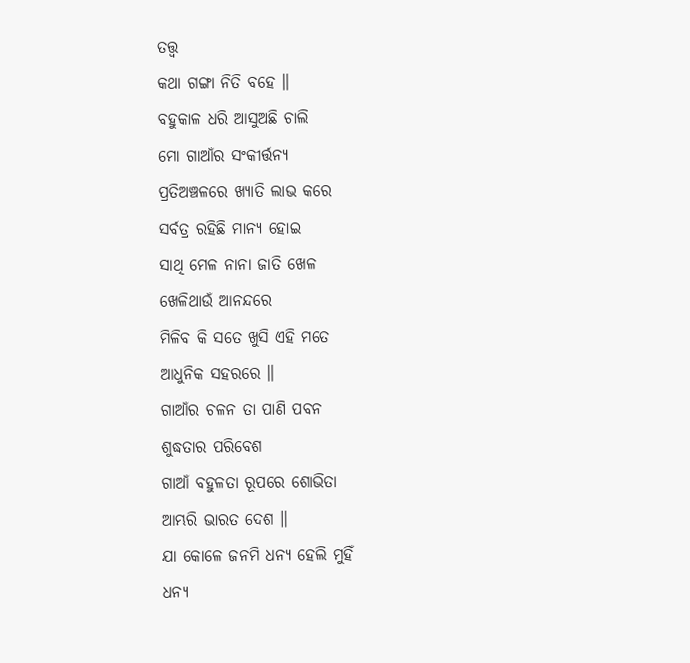ତତ୍ତ୍ଵ
କଥା ଗଙ୍ଗା ନିତି ବହେ ॥
ବହୁକାଳ ଧରି ଆସୁଅଛି ଚାଲି
ମୋ ଗାଆଁର ସଂକୀର୍ତ୍ତନ୍ୟ
ପ୍ରତିଅଞ୍ଚଳରେ ଖ୍ୟାତି ଲାଭ କରେ
ସର୍ବତ୍ର ରହିଛି ମାନ୍ୟ ହୋଇ
ସାଥି ମେଳ ନାନା ଜାତି ଖେଳ
ଖେଳିଥାଉଁ ଆନନ୍ଦରେ
ମିଳିବ କି ସତେ ଖୁସି ଏହି ମତେ
ଆଧୁନିକ ସହରରେ ॥
ଗାଆଁର ଚଳନ ତା ପାଣି ପବନ
ଶୁଦ୍ଧତାର ପରିବେଶ
ଗାଆଁ ବହୁଳତା ରୂପରେ ଶୋଭିତା
ଆମ୍ଭରି ଭାରତ ଦେଶ ॥
ଯା କୋଳେ ଜନମି ଧନ୍ୟ ହେଲି ମୁହିଁ
ଧନ୍ୟ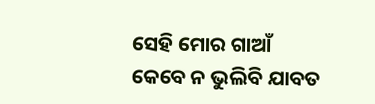ସେହି ମୋର ଗାଆଁ
କେବେ ନ ଭୁଲିବି ଯାବତ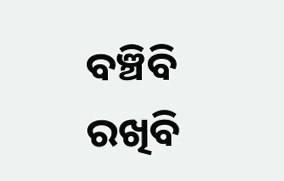ବଞ୍ଚିବି
ରଖିବି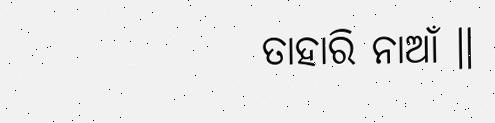ତାହାରି ନାଆଁ ॥